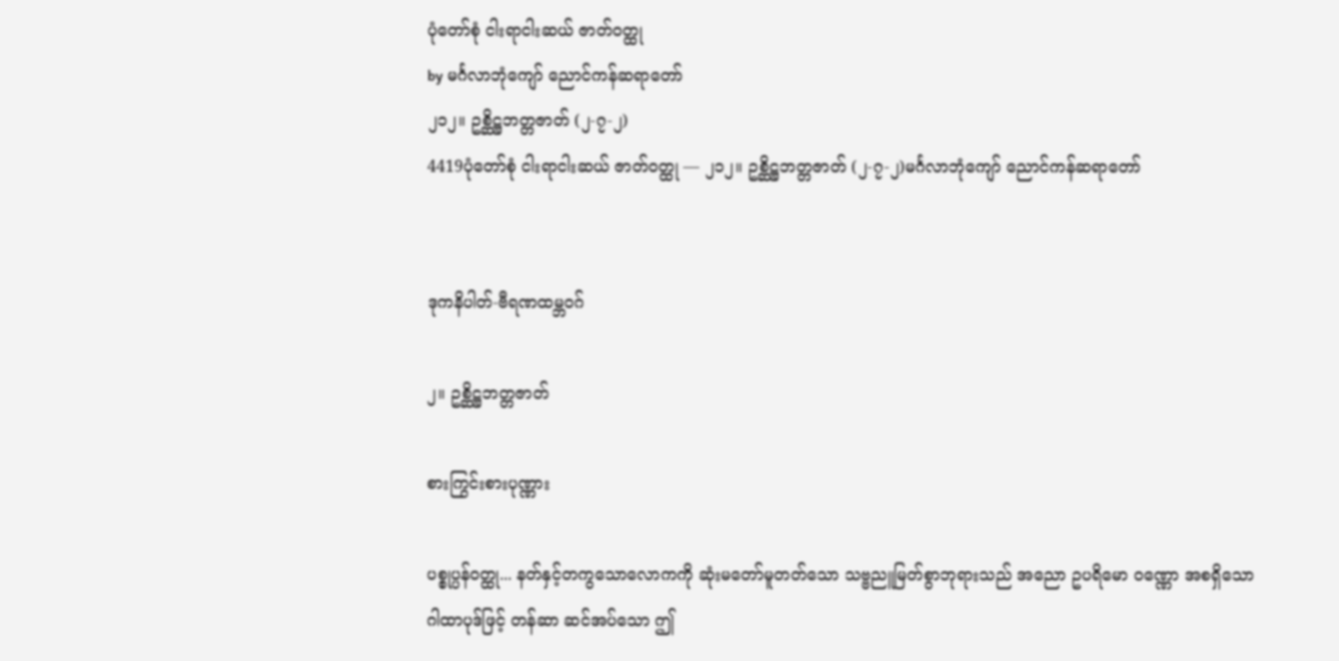ပုံတော်စုံ ငါးရာငါးဆယ် ဇာတ်ဝတ္ထု
by မင်္ဂလာဘုံကျော် ညောင်ကန်ဆရာတော်
၂၁၂။ ဥစ္ဆိဋ္ဌဘတ္တဇာတ် (၂-၇-၂)
4419ပုံတော်စုံ ငါးရာငါးဆယ် ဇာတ်ဝတ္ထု — ၂၁၂။ ဥစ္ဆိဋ္ဌဘတ္တဇာတ် (၂-၇-၂)မင်္ဂလာဘုံကျော် ညောင်ကန်ဆရာတော်


ဒုကနိပါတ်-ဗီရဏထမ္ဘဝဂ်

၂။ ဥစ္ဆိဋ္ဌဘတ္တဇာတ်

စားကြွင်းစားပုဏ္ဏား

ပစ္စုပ္ပန်ဝတ္ထု... နတ်နှင့်တကွသောလောကကို ဆုံးမတော်မူတတ်သော သဗ္ဗညူမြတ်စွာဘုရားသည် အညော ဥပရိမော ဝဏ္ဏော အစရှိသော ဂါထာပုဒ်ဖြင့် တန်ဆာ ဆင်အပ်သော ဤ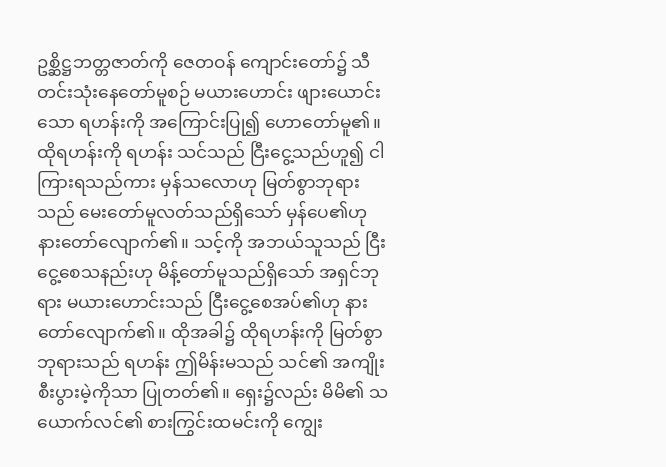ဥစ္ဆိဋ္ဌဘတ္တဇာတ်ကို ဇေတဝန် ကျောင်းတော်၌ သီတင်းသုံးနေတော်မူစဉ် မယားဟောင်း ဖျားယောင်းသော ရဟန်းကို အကြောင်းပြု၍ ဟောတော်မူ၏။ ထိုရဟန်းကို ရဟန်း သင်သည် ငြီးငွေ့သည်ဟူ၍ ငါကြားရသည်ကား မှန်သလောဟု မြတ်စွာဘုရားသည် မေးတော်မူလတ်သည်ရှိသော် မှန်ပေ၏ဟု နားတော်လျောက်၏။ သင့်ကို အဘယ်သူသည် ငြီးငွေ့စေသနည်းဟု မိန့်တော်မူသည်ရှိသော် အရှင်ဘုရား မယားဟောင်းသည် ငြီးငွေ့စေအပ်၏ဟု နားတော်လျောက်၏။ ထိုအခါ၌ ထိုရဟန်းကို မြတ်စွာဘုရားသည် ရဟန်း ဤမိန်းမသည် သင်၏ အကျိုးစီးပွားမဲ့ကိုသာ ပြုတတ်၏။ ရှေး၌လည်း မိမိ၏ သယောက်လင်၏ စားကြွင်းထမင်းကို ကျွေး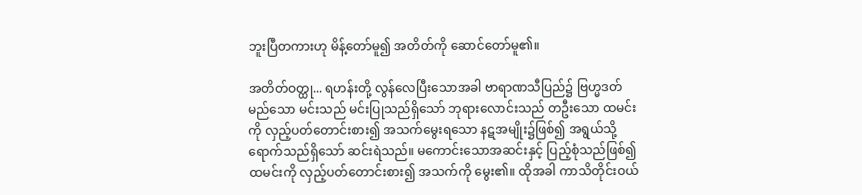ဘူးပြီတကားဟု မိန့်တော်မူ၍ အတိတ်ကို ဆောင်တော်မူ၏။

အတိတ်ဝတ္ထု... ရဟန်းတို့ လွန်လေပြီးသောအခါ ဗာရာဏသီပြည်၌ ဗြဟ္မဒတ်မည်သော မင်းသည် မင်းပြုသည်ရှိသော် ဘုရားလောင်းသည် တဦးသော ထမင်းကို လှည့်ပတ်တောင်းစား၍ အသက်မွေးရသော နဋအမျိုး၌ဖြစ်၍ အရွယ်သို့ရောက်သည်ရှိသော် ဆင်းရဲသည်။ မကောင်းသောအဆင်းနှင့် ပြည့်စုံသည်ဖြစ်၍ ထမင်းကို လှည့်ပတ်တောင်းစား၍ အသက်ကို မွေး၏။ ထိုအခါ ကာသိတိုင်းဝယ်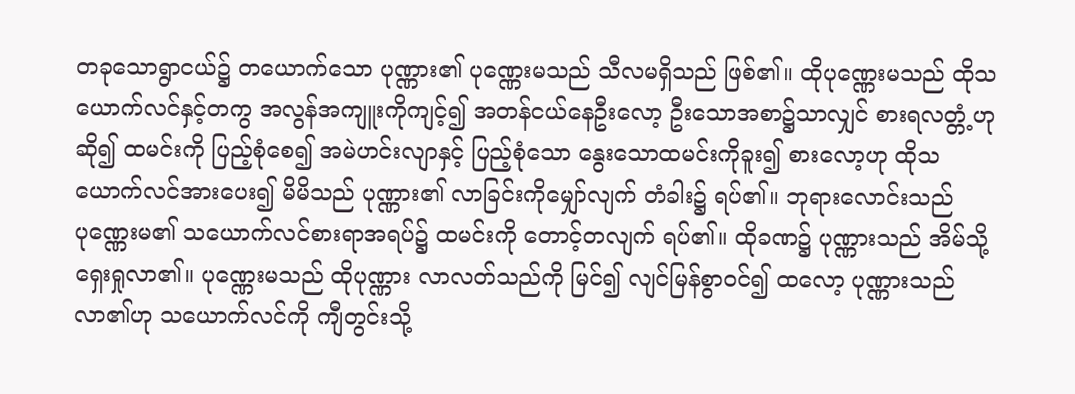တခုသောရွာငယ်၌ တယောက်သော ပုဏ္ဏား၏ ပုဏ္ဏေးမသည် သီလမရှိသည် ဖြစ်၏။ ထိုပုဏ္ဏေးမသည် ထိုသယောက်လင်နှင့်တကွ အလွန်အကျူးကိုကျင့်၍ အတန်ငယ်နေဦးလော့ ဦးသောအစာ၌သာလျှင် စားရလတ္တံ့ဟုဆို၍ ထမင်းကို ပြည့်စုံစေ၍ အမဲဟင်းလျာနှင့် ပြည့်စုံသော နွေးသောထမင်းကိုခူး၍ စားလော့ဟု ထိုသယောက်လင်အားပေး၍ မိမိသည် ပုဏ္ဏား၏ လာခြင်းကိုမျှော်လျက် တံခါး၌ ရပ်၏။ ဘုရားလောင်းသည် ပုဏ္ဏေးမ၏ သယောက်လင်စားရာအရပ်၌ ထမင်းကို တောင့်တလျက် ရပ်၏။ ထိုခဏ၌ ပုဏ္ဏားသည် အိမ်သို့ ရှေးရှုလာ၏။ ပုဏ္ဏေးမသည် ထိုပုဏ္ဏား လာလတ်သည်ကို မြင်၍ လျင်မြန်စွာဝင်၍ ထလော့ ပုဏ္ဏားသည် လာ၏ဟု သယောက်လင်ကို ကျီတွင်းသို့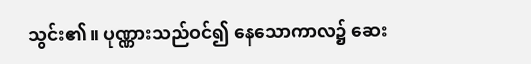သွင်း၏။ ပုဏ္ဏားသည်ဝင်၍ နေသောကာလ၌ ဆေး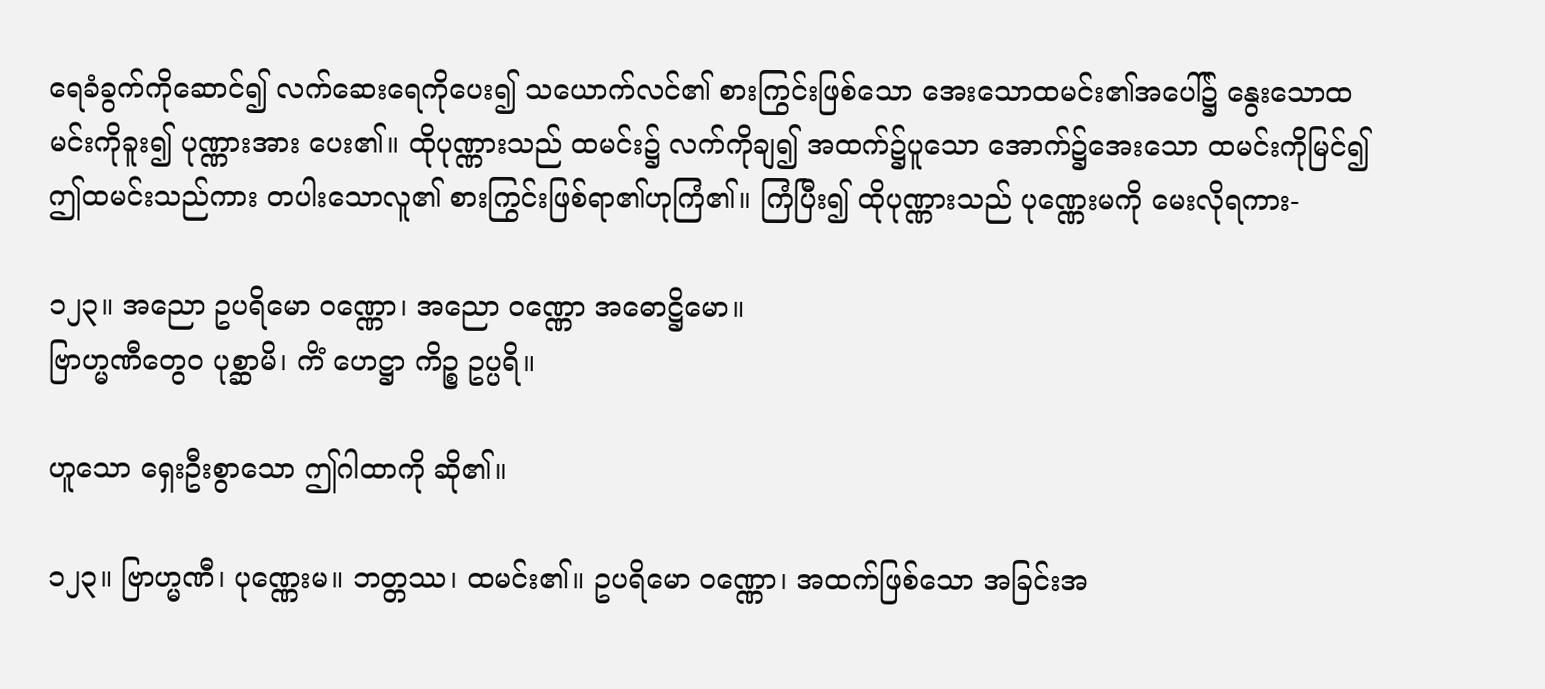ရေခံခွက်ကိုဆောင်၍ လက်ဆေးရေကိုပေး၍ သယောက်လင်၏ စားကြွင်းဖြစ်သော အေးသောထမင်း၏အပေါ်၌ နွေးသောထမင်းကိုခူး၍ ပုဏ္ဏားအား ပေး၏။ ထိုပုဏ္ဏားသည် ထမင်း၌ လက်ကိုချ၍ အထက်၌ပူသော အောက်၌အေးသော ထမင်းကိုမြင်၍ ဤထမင်းသည်ကား တပါးသောလူ၏ စားကြွင်းဖြစ်ရာ၏ဟုကြံ၏။ ကြံပြီး၍ ထိုပုဏ္ဏားသည် ပုဏ္ဏေးမကို မေးလိုရကား-

၁၂၃။ အညော ဥပရိမော ဝဏ္ဏော၊ အညော ဝဏ္ဏော အဓောဋ္ဌိမော။
ဗြာဟ္မဏီတွေဝ ပုစ္ဆာမိ၊ ကိံ ဟေဋ္ဌာ ကိဉ္စ ဥပ္ပရိ။

ဟူသော ရှေးဦးစွာသော ဤဂါထာကို ဆို၏။

၁၂၃။ ဗြာဟ္မဏီ၊ ပုဏ္ဏေးမ။ ဘတ္တဿ၊ ထမင်း၏။ ဥပရိမော ဝဏ္ဏော၊ အထက်ဖြစ်သော အခြင်းအ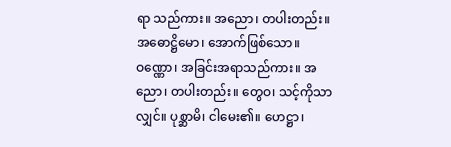ရာ သည်ကား။ အညော၊ တပါးတည်း။ အဓောဋ္ဌိမော၊ အောက်ဖြစ်သော။ ဝဏ္ဏော၊ အခြင်းအရာသည်ကား။ အညော၊ တပါးတည်း။ တွေဝ၊ သင့်ကိုသာလျှင်။ ပုစ္ဆာမိ၊ ငါမေး၏။ ဟေဋ္ဌာ၊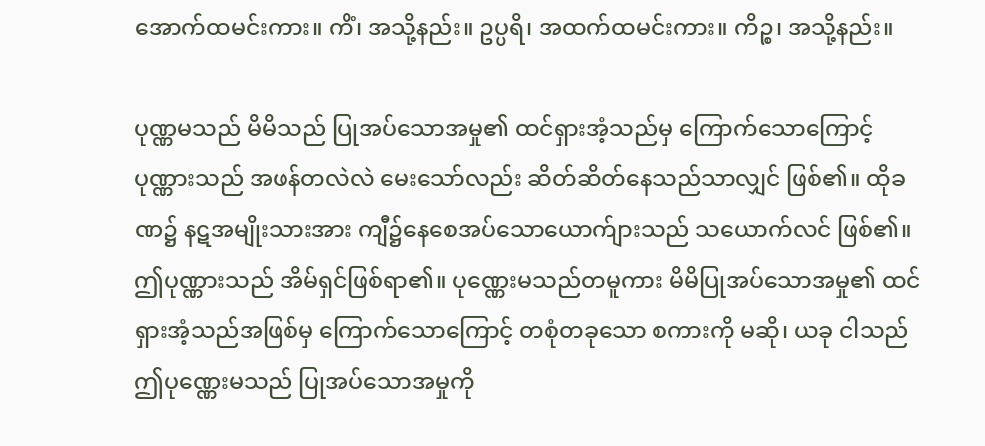အောက်ထမင်းကား။ ကိံ၊ အသို့နည်း။ ဥပ္ပရိ၊ အထက်ထမင်းကား။ ကိဉ္စ၊ အသို့နည်း။

ပုဏ္ဏမသည် မိမိသည် ပြုအပ်သောအမှု၏ ထင်ရှားအံ့သည်မှ ကြောက်သောကြောင့် ပုဏ္ဏားသည် အဖန်တလဲလဲ မေးသော်လည်း ဆိတ်ဆိတ်နေသည်သာလျှင် ဖြစ်၏။ ထိုခဏ၌ နဋအမျိုးသားအား ကျီ၌နေစေအပ်သောယောက်ျားသည် သယောက်လင် ဖြစ်၏။ ဤပုဏ္ဏားသည် အိမ်ရှင်ဖြစ်ရာ၏။ ပုဏ္ဏေးမသည်တမူကား မိမိပြုအပ်သောအမှု၏ ထင်ရှားအံ့သည်အဖြစ်မှ ကြောက်သောကြောင့် တစုံတခုသော စကားကို မဆို၊ ယခု ငါသည် ဤပုဏ္ဏေးမသည် ပြုအပ်သောအမှုကို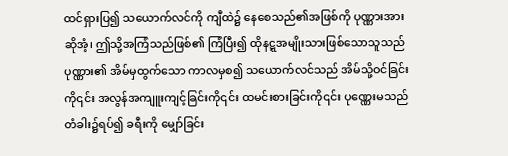ထင်ရှားပြ၍ သယောက်လင်ကို ကျီထဲ၌ နေစေသည်၏အဖြစ်ကို ပုဏ္ဏားအားဆိုအံ့၊ ဤသို့အကြံသည်ဖြစ်၏ ကြံပြီး၍ ထိုနဋ္ဋအမျိုးသားဖြစ်သောသူသည် ပုဏ္ဏား၏ အိမ်မှထွက်သော ကာလမှစ၍ သယောက်လင်သည် အိမ်သို့ဝင်ခြင်းကို၎င်း အလွန်အကျူးကျင့်ခြင်းကို၎င်း ထမင်းစားခြင်းကို၎င်း ပုဏ္ဏေးမသည် တံခါး၌ရပ်၍ ခရီးကို မျှော်ခြင်း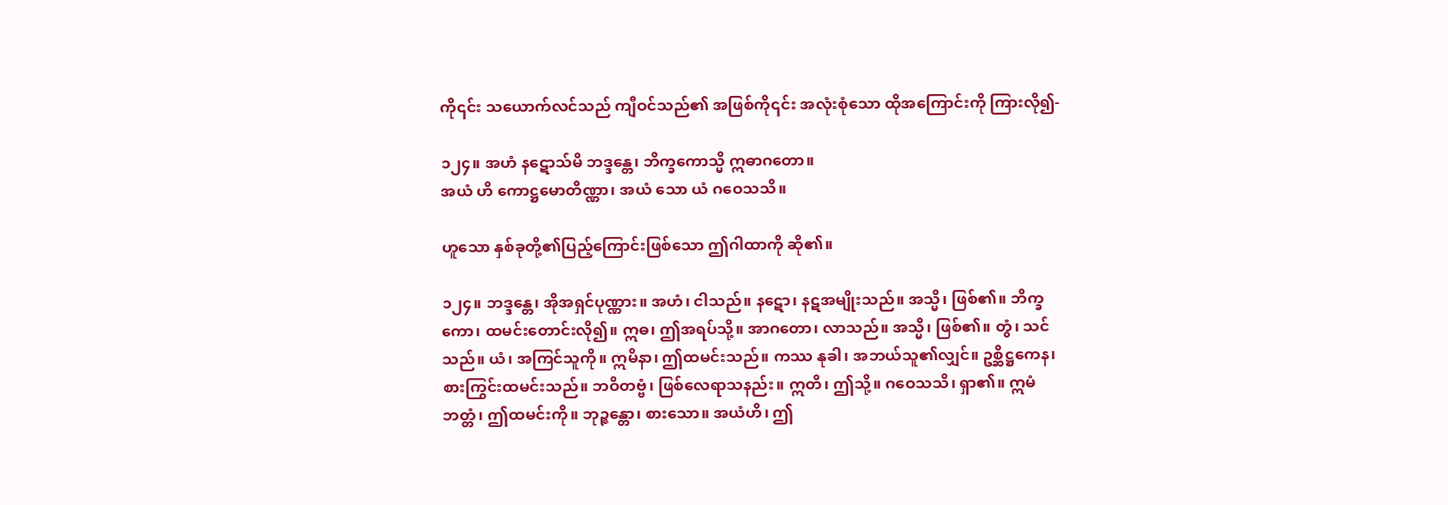ကို၎င်း သယောက်လင်သည် ကျီဝင်သည်၏ အဖြစ်ကို၎င်း အလုံးစုံသော ထိုအကြောင်းကို ကြားလို၍-

၁၂၄။ အဟံ နဋောသ်မိ ဘဒ္ဒန္တေ၊ ဘိက္ခကောသ္မိ ဣဓာဂတော။
အယံ ဟိ ကောဋ္ဌမောတိဏ္ဏာ၊ အယံ သော ယံ ဂဝေသသိ။

ဟူသော နှစ်ခုတို့၏ပြည့်ကြောင်းဖြစ်သော ဤဂါထာကို ဆို၏။

၁၂၄။ ဘဒ္ဒန္တေ၊ အိုအရှင်ပုဏ္ဏား။ အဟံ၊ ငါသည်။ နဋော၊ နဋအမျိုးသည်။ အသ္မိ၊ ဖြစ်၏။ ဘိက္ခကော၊ ထမင်းတောင်းလို၍။ ဣဓ၊ ဤအရပ်သို့။ အာဂတော၊ လာသည်။ အသ္မိ၊ ဖြစ်၏။ တွံ၊ သင်သည်။ ယံ၊ အကြင်သူကို။ ဣမိနာ၊ ဤထမင်းသည်။ ကဿ နုခါ၊ အဘယ်သူ၏လျှင်။ ဥစ္ဆိဋ္ဌကေန၊ စားကြွင်းထမင်းသည်။ ဘဝိတဗ္ဗံ၊ ဖြစ်လေရာသနည်း။ ဣတိ၊ ဤသို့။ ဂဝေသသိ၊ ရှာ၏။ ဣမံ ဘတ္တံ၊ ဤထမင်းကို။ ဘုဉ္ဇန္တော၊ စားသော။ အယံဟိ၊ ဤ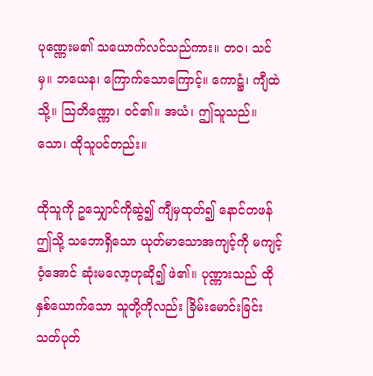ပုဏ္ဏေးမ၏ သယောက်လင်သည်ကား။ တဝ၊ သင်မှ။ ဘယေန၊ ကြောက်သောကြောင့်။ ကောဋ္ဌံ၊ ကျီထဲသို့။ ဩတိဏ္ဏော၊ ဝင်၏။ အယံ၊ ဤသူသည်။ သော၊ ထိုသူပင်တည်း။

ထိုသူကို ဥသျှောင်ကိုဆွဲ၍ ကျီမှထုတ်၍ နောင်တဖန် ဤသို့ သဘောရှိသော ယုတ်မာသောအကျင့်ကို မကျင့်ဝံ့အောင် ဆုံးမလော့ဟုဆို၍ ဖဲ၏။ ပုဏ္ဏားသည် ထိုနှစ်ယောက်သော သူတို့ကိုလည်း ခြိမ်းမောင်းခြင်း သတ်ပုတ်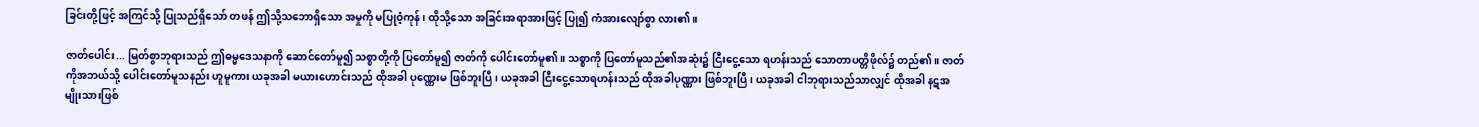ခြင်းတို့ဖြင့် အကြင်သို့ ပြုသည်ရှိသော် တဖန် ဤသို့သဘောရှိသော အမှုကို မပြုဝံ့ကုန်၊ ထိုသို့သော အခြင်းအရာအားဖြင့် ပြု၍ ကံအားလျော်စွာ လား၏။

ဇာတ်ပေါင်း... မြတ်စွာဘုရားသည် ဤဓမ္မဒေသနာကို ဆောင်တော်မူ၍ သစ္စာတို့ကို ပြတော်မူ၍ ဇာတ်ကို ပေါင်းတော်မူ၏။ သစ္စာကို ပြတော်မူသည်၏အဆုံး၌ ငြီးငွေ့သော ရဟန်းသည် သောတာပတ္တိဖိုလ်၌ တည်၏။ ဇာတ်ကိုအဘယ်သို့ ပေါင်းတော်မူသနည်း ဟူမူကား ယခုအခါ မယားဟောင်းသည် ထိုအခါ ပုဏ္ဏေးမ ဖြစ်ဘူးပြီ၊ ယခုအခါ ငြီးငွေ့သောရဟန်းသည် ထိုအခါပုဏ္ဏား ဖြစ်ဘူးပြီ၊ ယခုအခါ ငါဘုရားသည်သာလျှင် ထိုအခါ နဋအမျိုးသားဖြစ်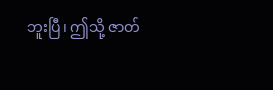ဘူးပြီ၊ ဤသို့ ဇာတ်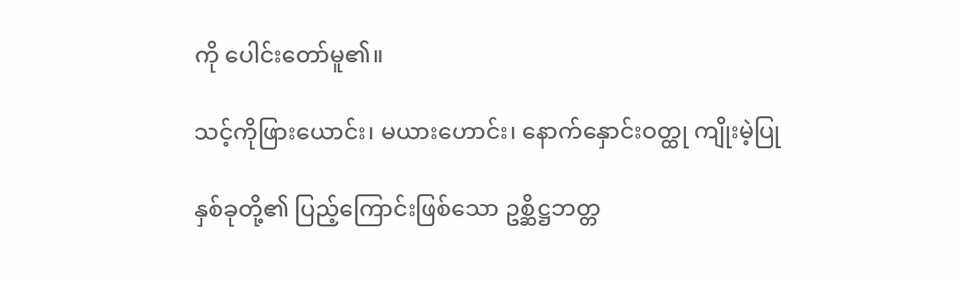ကို ပေါင်းတော်မူ၏။

သင့်ကိုဖြားယောင်း၊ မယားဟောင်း၊ နောက်နှောင်းဝတ္ထု ကျိုးမဲ့ပြု

နှစ်ခုတို့၏ ပြည့်ကြောင်းဖြစ်သော ဥစ္ဆိဋ္ဌဘတ္တ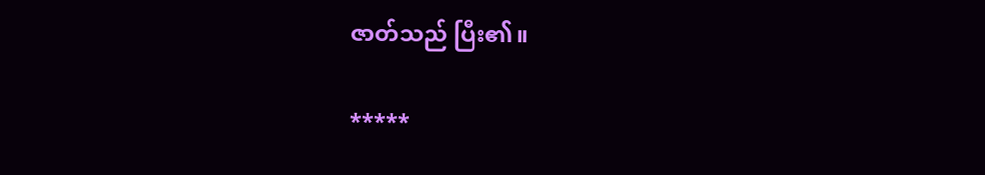ဇာတ်သည် ပြီး၏။

*****